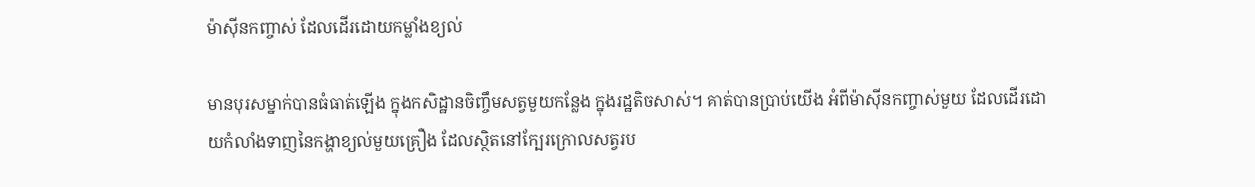ម៉ាស៊ីនកញ្ចាស់ ដែលដើរដោយកម្លាំងខ្យល់

មានបុរសម្នាក់បានធំធាត់ឡើង ក្នុងកសិដ្ឋានចិញ្ចឹមសត្វមួយកន្លែង ក្នុងរដ្ឋតិចសាស់។ គាត់បានប្រាប់យើង អំពីម៉ាស៊ីនកញ្ចាស់មួយ ដែលដើរដោយកំលាំងទាញនៃកង្ហាខ្យល់មួយគ្រឿង ដែលស្ថិតនៅក្បែរក្រោលសត្វរប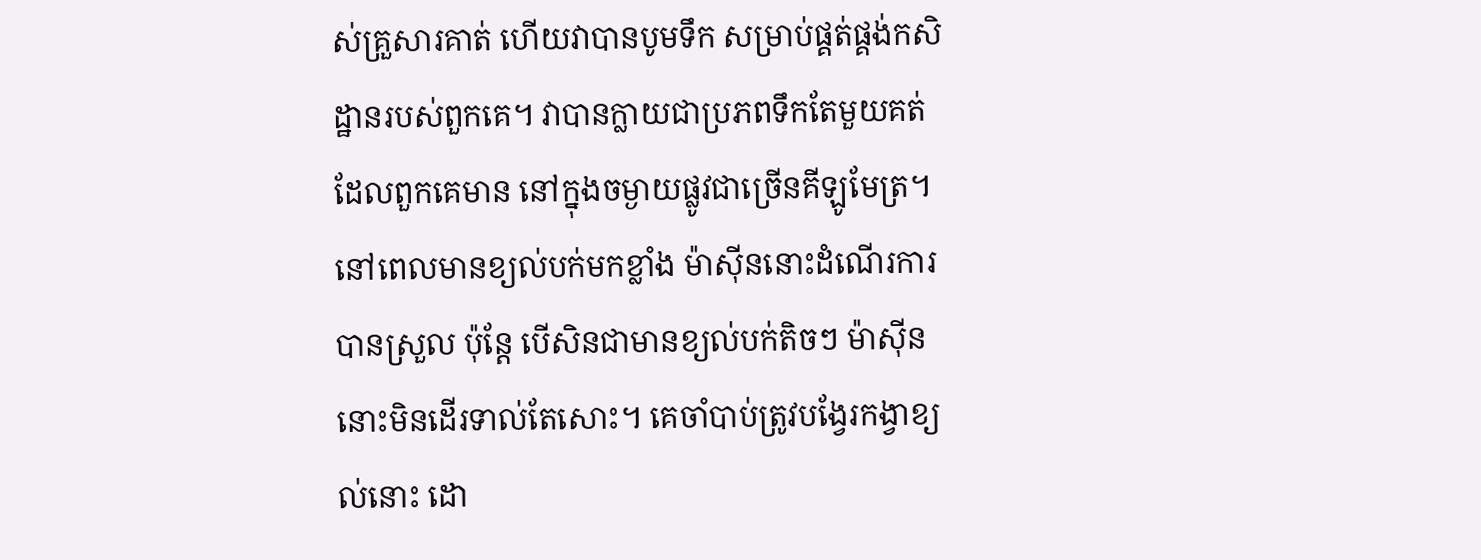ស់គ្រួសារគាត់ ហើយវាបានបូមទឹក សម្រាប់ផ្គត់ផ្គង់កសិដ្ឋានរបស់ពួកគេ។ វាបានក្លាយជាប្រភពទឹកតែមួយគត់ ដែលពួកគេមាន នៅក្នុងចម្ងាយផ្លូវជាច្រើនគីឡូមែត្រ។ នៅពេលមានខ្យល់បក់មកខ្លាំង ម៉ាស៊ីននោះដំណើរការបានស្រួល ប៉ុន្តែ បើសិនជាមានខ្យល់បក់តិចៗ ម៉ាស៊ីននោះមិនដើរទាល់តែសោះ។ គេចាំបាប់ត្រូវបង្វែរកង្វាខ្យល់នោះ ដោ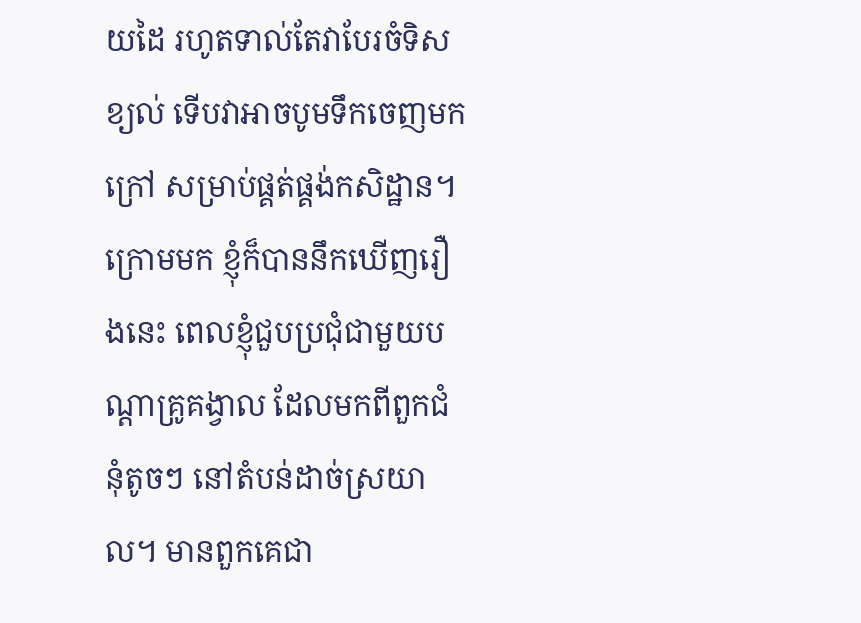យដៃ រហូតទាល់តែវាបែរចំទិសខ្យល់ ទើបវាអាចបូមទឹកចេញមកក្រៅ សម្រាប់ផ្គត់ផ្គង់កសិដ្ឋាន។ ក្រោមមក ខ្ញុំក៏បាននឹកឃើញរឿងនេះ ពេលខ្ញុំជួបប្រជុំជាមួយបណ្តាគ្រូគង្វាល ដែលមកពីពួកជំនុំតូចៗ នៅតំបន់ដាច់ស្រយាល។ មានពួកគេជា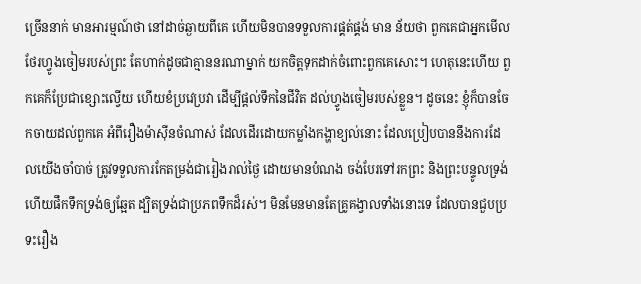ច្រើននាក់ មានអារម្មណ៍ថា នៅដាច់ឆ្ងាយពីគេ ហើយមិនបានទទួលការផ្គត់ផ្គង់ មាន ន័យថា ពួកគេជាអ្នកមើលថែរហ្វូងចៀមរបស់ព្រះ តែហាក់ដូចជាគ្មាននរណាម្នាក់ យកចិត្តទុកដាក់ចំពោះពួកគេសោះ។ ហេតុនេះហើយ ពួកគេក៏ប្រែជាខ្សោះល្វើយ ហើយខំប្រវេប្រវា ដើម្បីផ្តល់ទឹកនៃជីវិត ដល់ហ្វូងចៀមរបស់ខ្លួន។ ដូចនេះ ខ្ញុំក៏បានចែកចាយដល់ពួកគេ អំពីរឿងម៉ាស៊ីនចំណាស់ ដែលដើរដោយកម្លាំងកង្ហាខ្យល់នោះ ដែលប្រៀបបាននឹងការដែលយើងចាំបាច់ ត្រូវទទួលការកែតម្រង់ជារៀងរាល់ថ្ងៃ ដោយមានបំណង ចង់បែរទៅរកព្រះ និងព្រះបន្ទូលទ្រង់ ហើយផឹកទឹកទ្រង់ឲ្យឆ្អែត ដ្បិតទ្រង់ជាប្រភពទឹកដ៏រស់។ មិនមែនមានតែគ្រូគង្វាលទាំងនោះទេ ដែលបានជួបប្រទះរឿង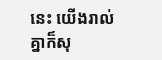នេះ យើងរាល់គ្នាក៏សុ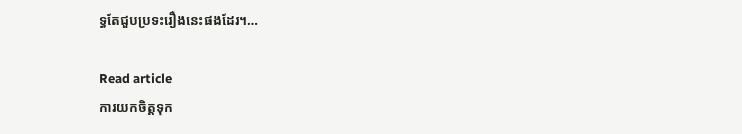ទ្ធតែជួបប្រទះរឿងនេះផងដែរ។…

Read article
ការយកចិត្តទុក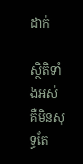ដាក់

សិ្ថតិទាំងអស់ គឺមិនសុទ្ធតែ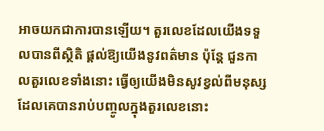អាចយកជាការបានឡើយ។ តួរលេខដែលយើងទទួលបានពីស្ថិតិ ផ្តល់ឱ្យយើងនូវពត៌មាន ប៉ុន្តែ ជួនកាលតួរលេខទាំងនោះ ធ្វើឲ្យយើងមិនសូវខ្វល់ពីមនុស្ស ដែលគេបានរាប់បញ្ចូលក្នុងតួរលេខនោះ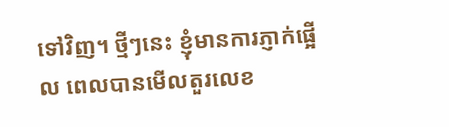ទៅវិញ។ ថ្មីៗនេះ ខ្ញុំមានការភ្ញាក់ផ្អើល ពេលបានមើលតួរលេខ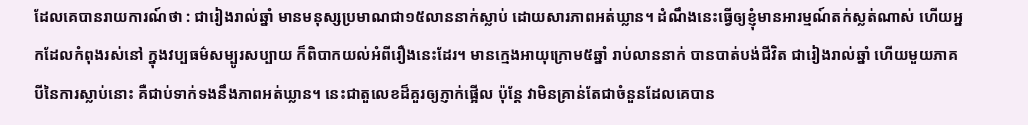ដែលគេបានរាយការណ៍ថា : ជារៀងរាល់ឆ្នាំ មានមនុស្សប្រមាណជា១៥លាននាក់ស្លាប់ ដោយសារភាពអត់ឃ្លាន។ ដំណឹងនេះធ្វើឲ្យខ្ញុំមានអារម្មណ៍តក់ស្លត់ណាស់ ហើយអ្នកដែលកំពុងរស់នៅ ក្នុងវប្បធម៌សម្បូរសប្បាយ ក៏ពិបាកយល់អំពីរឿងនេះដែរ។ មានក្មេងអាយុក្រោម៥ឆ្នាំ រាប់លាននាក់ បានបាត់បង់ជីវិត ជារៀងរាល់ឆ្នាំ ហើយមួយភាគបីនៃការស្លាប់នោះ គឺជាប់ទាក់ទងនឹងភាពអត់ឃ្លាន។ នេះជាតួលេខដ៏គួរឲ្យភ្ញាក់ផ្អើល ប៉ុន្តែ វាមិនគ្រាន់តែជាចំនួនដែលគេបាន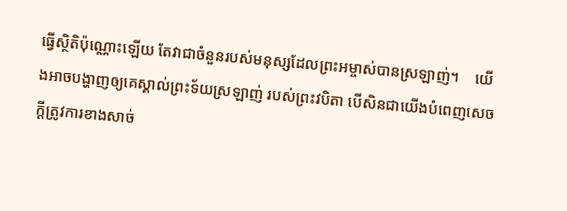ធ្វើស្ថិតិប៉ុណ្ណោះឡើយ តែវាជាចំនួនរបស់មនុស្សដែលព្រះអម្ចាស់បានស្រឡាញ់។    យើងអាចបង្ហាញឲ្យគេស្គាល់ព្រះទ័យស្រឡាញ់ របស់ព្រះវបិតា បើសិនជាយើងបំពេញសេចក្តីត្រូវការខាងសាច់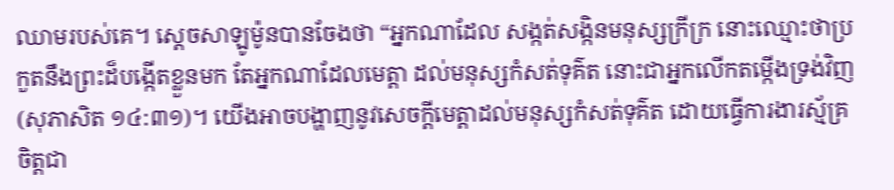ឈាមរបស់គេ។ ស្តេចសាឡូម៉ូនបានចែងថា “អ្នកណាដែល សង្កត់សង្កិនមនុស្សក្រីក្រ នោះឈ្មោះថាប្រកួតនឹងព្រះដ៏បង្កើតខ្លួនមក តែអ្នកណាដែលមេត្តា ដល់មនុស្សកំសត់ទុគ៌ត នោះជាអ្នកលើកតម្កើងទ្រង់វិញ(សុភាសិត ១៤:៣១)។ យើងអាចបង្ហាញនូវសេចក្តីមេត្តាដល់មនុស្សកំសត់ទុគ៌ត ដោយធ្វើការងារស្ម័គ្រចិត្តជា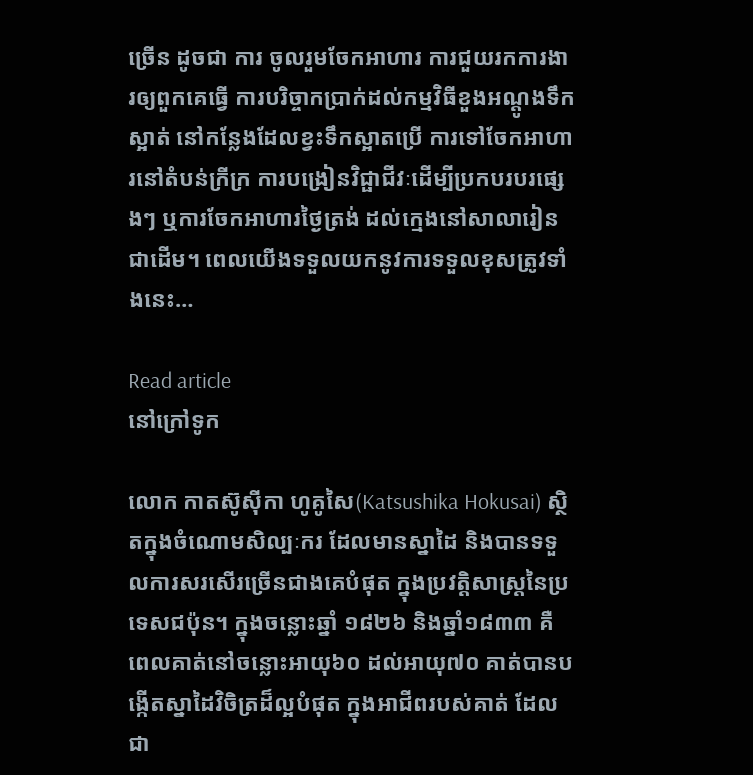ច្រើន ដូចជា ការ ចូលរួមចែកអាហារ ការជួយរកការងារឲ្យពួកគេធ្វើ ការបរិច្ចាកប្រាក់ដល់កម្មវិធីខួងអណ្តូងទឹកស្អាត់ នៅកន្លែងដែលខ្វះទឹកស្អាតប្រើ ការទៅចែកអាហារនៅតំបន់ក្រីក្រ ការបង្រៀនវិជ្ផាជីវៈដើម្បីប្រកបរបរផ្សេងៗ ឬការចែកអាហារថ្ងៃត្រង់ ដល់ក្មេងនៅសាលារៀនជាដើម។ ពេលយើងទទួលយកនូវការទទួលខុសត្រូវទាំងនេះ…

Read article
នៅក្រៅទូក

លោក កាតស៊ូស៊ីកា ហូគូសៃ(Katsushika Hokusai) ស្ថិតក្នុងចំណោមសិល្បៈករ ដែលមានស្នាដៃ និងបានទទួលការសរសើរច្រើនជាងគេបំផុត ក្នុងប្រវត្តិសាស្ត្រនៃប្រទេសជប៉ុន។ ក្នុងចន្លោះឆ្នាំ ១៨២៦ និងឆ្នាំ១៨៣៣ គឺពេលគាត់នៅចន្លោះអាយុ៦០ ដល់អាយុ៧០ គាត់បានបង្កើតស្នាដៃវិចិត្រដ៏ល្អបំផុត ក្នុងអាជីពរបស់គាត់ ដែលជា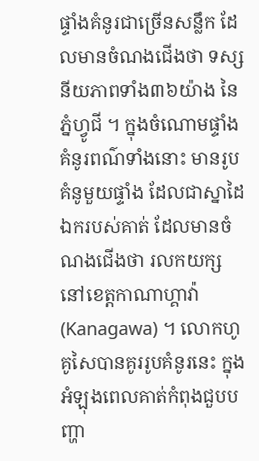ផ្ទាំងគំនូរជាច្រើនសន្លឹក ដែលមានចំណងជើងថា ទស្សនីយភាពទាំង៣៦យ៉ាង នៃភ្នំហ្វូជី ។ ក្នុងចំណោមផ្ទាំងគំនូរពណ៌ទាំងនោះ មានរូបគំនូមួយផ្ទាំង ដែលជាស្នាដៃឯករបស់គាត់ ដែលមានចំណងជើងថា រលកយក្សនៅខេត្តកាណាហ្គាវ៉ា(Kanagawa) ។ លោកហូគូសៃបានគូររូបគំនូរនេះ ក្នុងអំឡុងពេលគាត់កំពុងជួបបញ្ហា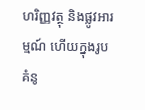ហរិញ្ញវត្ថុ និងផ្លូវអារម្មណ៍ ហើយក្នុងរូបគំនូ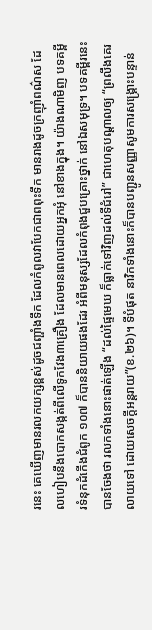រនេះ គេឃើញមានរលកយក្សខ្ពស់ដូចជញ្ផាំងទឹក ដែលកំពូលវាបែកជាពពុះទឹក មានរាងដូចក្រញ៉ាំពណ៌ស ដែលហៀបនឹងបោកសង្កត់ពីលើទូកវែង៣គ្រឿង ដែលមានពេលដោយអ្នកអុំ នៅខាងក្នុង។ យ៉ាងណាមិញ បទគម្ពីរទំនុកដំកើងជំពូក ១០៧ ក៏បាននិយាយផងដែរ អំពីមនុស្សដែលកំពុងជួបគ្រោះថ្នាក់ នៅឯសមុទ្រ។ បទគម្ពីរនេះបានចែងថា រលកទាំងនោះផាត់ឡើង “ដល់ផ្ទៃមេឃ ក៏ធ្លាក់ទៅវិញដល់ទីជំរៅ” ជាហេតុបណ្តាលឲ្យ “ព្រលឹងគេរលាយទៅ ដោយសេចក្តីអន្តរាយ”(ខ.២៦)។ ទីបំផុត នាវិកទាំងនោះក៏បានបញ្ជូនសញ្ញាសូមការសង្រ្គោះបន្ទាន់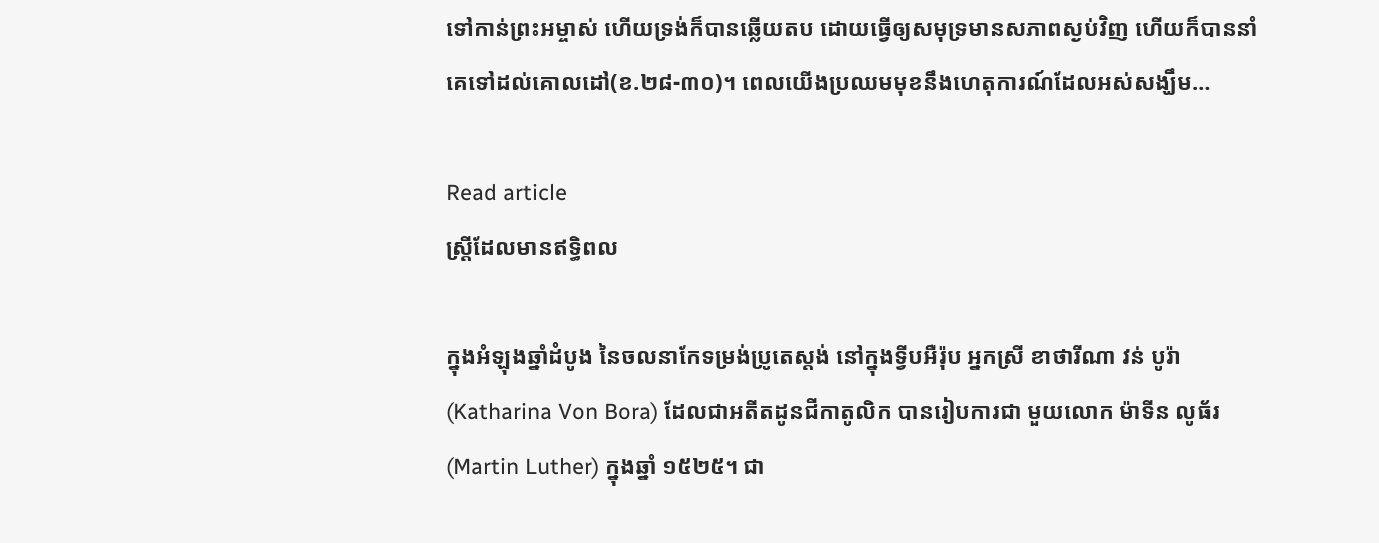ទៅកាន់ព្រះអម្ចាស់ ហើយទ្រង់ក៏បានឆ្លើយតប ដោយធ្វើឲ្យសមុទ្រមានសភាពស្ងប់វិញ ហើយក៏បាននាំគេទៅដល់គោលដៅ(ខ.២៨-៣០)។ ពេលយើងប្រឈមមុខនឹងហេតុការណ៍ដែលអស់សង្ឃឹម…

Read article
ស្ត្រីដែលមានឥទ្ធិពល

ក្នុងអំឡុងឆ្នាំដំបូង នៃចលនាកែទម្រង់ប្រូតេស្តង់ នៅក្នុងទ្វីបអឺរ៉ុប អ្នកស្រី ខាថារីណា វន់ បូរ៉ា(Katharina Von Bora) ដែលជាអតីតដូនជីកាតូលិក បានរៀបការជា មួយលោក ម៉ាទីន លូធ័រ(Martin Luther) ក្នុងឆ្នាំ ១៥២៥។ ជា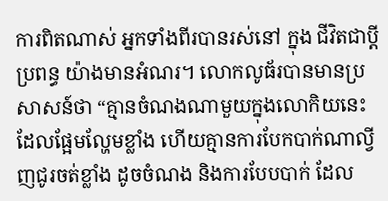ការពិតណាស់ អ្នកទាំងពីរបានរស់នៅ ក្នុង ជីវិតជាប្តីប្រពន្ធ យ៉ាងមានអំណរ។ លោកលូធ័របានមានប្រសាសន៍ថា “គ្មានចំណងណាមួយក្នុងលោកិយនេះ ដែលផ្អែមល្ហែមខ្លាំង ហើយគ្មានការបែកបាក់ណាល្វីញជូរចត់ខ្លាំង ដូចចំណង និងការបែបបាក់ ដែល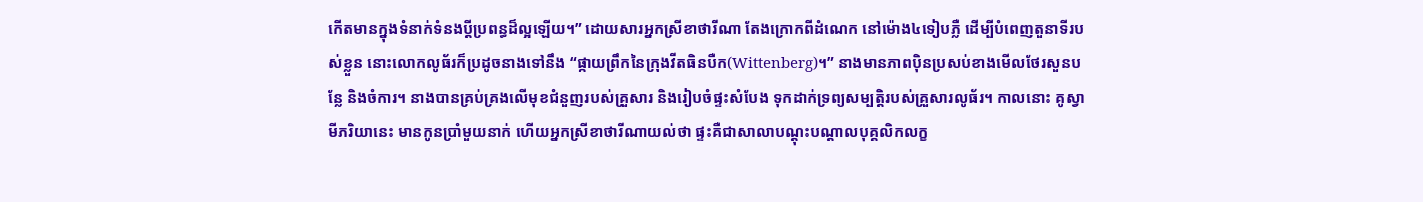កើតមានក្នុងទំនាក់ទំនងប្តីប្រពន្ធដ៏ល្អឡើយ។” ដោយសារអ្នកស្រីខាថារីណា តែងក្រោកពីដំណេក នៅម៉ោង៤ទៀបភ្លឺ ដើម្បីបំពេញតួនាទីរបស់ខ្លួន នោះលោកលូធ័រក៏ប្រដូចនាងទៅនឹង “ផ្កាយព្រឹកនៃក្រុងវីតធិនបឺក(Wittenberg)។” នាងមានភាពប៉ិនប្រសប់ខាងមើលថែរសួនបន្លែ និងចំការ។ នាងបានគ្រប់គ្រងលើមុខជំនួញរបស់គ្រួសារ និងរៀបចំផ្ទះសំបែង ទុកដាក់ទ្រព្យសម្បត្តិរបស់គ្រួសារលូធ័រ។ កាលនោះ គូស្វាមីភរិយានេះ មានកូនប្រាំមួយនាក់ ហើយអ្នកស្រីខាថារីណាយល់ថា ផ្ទះគឺជាសាលាបណ្តុះបណ្តាលបុគ្គលិកលក្ខ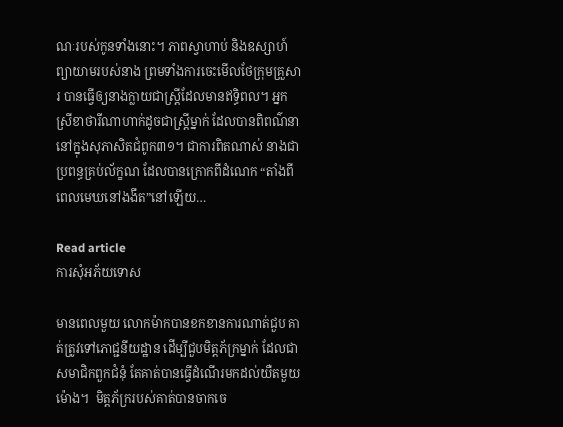ណៈរបស់កូនទាំងនោះ។ ភាពស្វាហាប់ និងឧស្សាហ៍ព្យាយាមរបស់នាង ព្រមទាំងការចេះមើលថែក្រុមគ្រួសារ បានធ្វើឲ្យនាងក្លាយជាស្ត្រីដែលមានឥទ្ធិពល។ អ្នកស្រីខាថារីណាហាក់ដូចជាស្ត្រីម្នាក់ ដែលបានពិពណ៌នានៅក្នុងសុភាសិតជំពូក៣១។ ជាការពិតណាស់ នាងជាប្រពន្ធគ្រប់ល័ក្ខណ ដែលបានក្រោកពីដំណេក “តាំងពីពេលមេឃនៅងងឹត”នៅឡើយ…

Read article
ការសុំអភ័យទោស

មានពេលមួយ លោកម៉ាកបានខកខានការណាត់ជួប គាត់ត្រូវទៅភោជ្ជនីយដ្ឋាន ដើម្បីជួបមិត្តភ័ក្រម្នាក់ ដែលជាសមាជិកពួកជំនុំ តែគាត់បានធ្វើដំណើរមកដល់យឺតមួយម៉ោង។  មិត្តភ័ក្ររបស់គាត់បានចាកចេ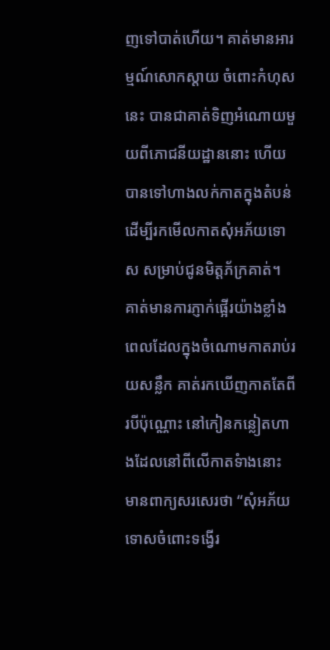ញទៅបាត់ហើយ។ គាត់មានអារម្មណ៍សោកស្តាយ ចំពោះកំហុសនេះ បានជាគាត់ទិញអំណោយមួយពីភោជនីយដ្ឋាននោះ ហើយបានទៅហាងលក់កាតក្នុងតំបន់ ដើម្បីរកមើលកាតសុំអភ័យទោស សម្រាប់ជូនមិត្តភ័ក្រគាត់។ គាត់មានការភ្ញាក់ផ្អើរយ៉ាងខ្លាំង ពេលដែលក្នុងចំណោមកាតរាប់រយសន្លឹក គាត់រកឃើញកាតតែពីរបីប៉ុណ្ណោះ នៅកៀនកន្លៀតហាងដែលនៅពីលើកាតទំាងនោះ មានពាក្យសរសេរថា “សុំអភ័យទោសចំពោះទង្វើរ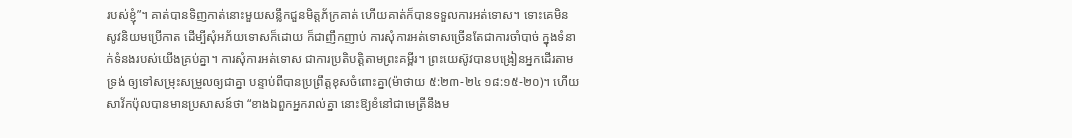របស់ខ្ញុំ”។ គាត់បានទិញកាត់នោះមួយសន្លឹកជួនមិត្តភ័ក្រគាត់ ហើយគាត់ក៏បានទទួលការអត់ទោស។ ទោះគេមិនសូវនិយមប្រើកាត ដើម្បីសុំអភ័យទោសក៏ដោយ ក៏ជាញឹកញាប់ ការសុំការអត់ទោសច្រើនតែជាការចាំបាច់ ក្នុងទំនាក់ទំនងរបស់យើងគ្រប់គ្នា។ ការសុំការអត់ទោស ជាការប្រតិបត្តិតាមព្រះគម្ពីរ។ ព្រះយេស៊ូវបានបង្រៀនអ្នកដើរតាមទ្រង់ ឲ្យទៅសម្រុះសម្រួលឲ្យជាគ្នា បន្ទាប់ពីបានប្រព្រឹត្តខុសចំពោះគ្នា(ម៉ាថាយ ៥:២៣-២៤ ១៨:១៥-២០)។ ហើយសាវ័កប៉ុលបានមានប្រសាសន៍ថា “ខាងឯពួកអ្នករាល់គ្នា នោះឱ្យខំនៅជាមេត្រីនឹងម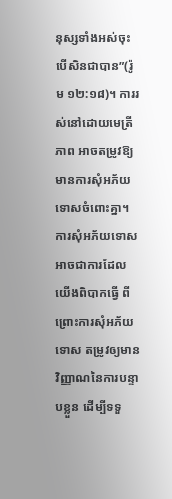នុស្សទាំងអស់ចុះ បើសិនជាបាន”(រ៉ូម ១២:១៨)។ ការរស់នៅដោយមេត្រីភាព អាចតម្រូវឱ្យមានការសុំអភ័យទោសចំពោះគ្នា។ ការសុំអភ័យទោសអាចជាការដែលយើងពិបាកធ្វើ ពីព្រោះការសុំអភ័យទោស តម្រូវឲ្យមានវិញ្ញាណនៃការបន្ទាបខ្លួន ដើម្បីទទួ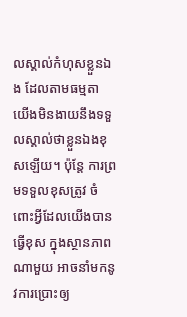លស្គាល់កំហុសខ្លួនឯង ដែលតាមធម្មតា យើងមិនងាយនឹងទទួលស្គាល់ថាខ្លួនឯងខុសឡើយ។ ប៉ុន្តែ ការព្រមទទួលខុសត្រូវ ចំពោះអ្វីដែលយើងបានធ្វើខុស ក្នុងស្ថានភាពណាមួយ អាចនាំមកនូវការប្រោះឲ្យ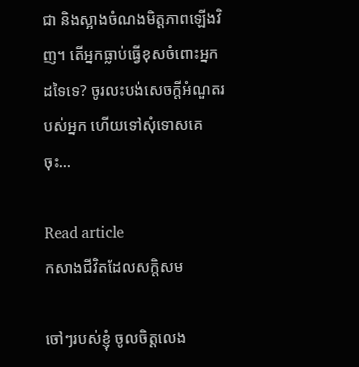ជា និងស្អាងចំណងមិត្តភាពឡើងវិញ។ តើអ្នកធ្លាប់ធ្វើខុសចំពោះអ្នកដទៃទេ? ចូរលះបង់សេចក្តីអំណួតរបស់អ្នក ហើយទៅសុំទោសគេចុះ…

Read article
កសាងជីវិតដែលសក្តិសម

ចៅៗរបស់ខ្ញុំ ចូលចិត្តលេង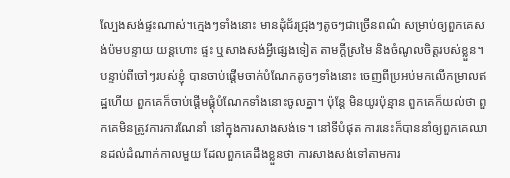ល្បែងសង់ផ្ទះណាស់។ក្មេងៗទាំងនោះ មានដុំជ័រជ្រុងៗតូចៗជាច្រើនពណ៌ សម្រាប់ឲ្យពួកគេសង់ប៉មបន្ទាយ យន្តហោះ ផ្ទះ ឬសាងសង់អ្វីផ្សេងទៀត តាមក្តីស្រមៃ និងចំណូលចិត្តរបស់ខ្លួន។ បន្ទាប់ពីចៅៗរបស់ខ្ញុំ បានចាប់ផ្តើមចាក់បំណែកតូចៗទាំងនោះ ចេញពីប្រអប់មកលើកម្រាលឥដ្ឋហើយ ពួកគេក៏ចាប់ផ្តើមផ្គុំបំណែកទាំងនោះចូលគ្នា។ ប៉ុន្តែ មិនយូរប៉ុន្មាន ពួកគេក៏យល់ថា ពួកគេមិនត្រូវការការណែនាំ នៅក្នុងការសាងសង់ទេ។ នៅទីបំផុត ការនេះក៏បាននាំឲ្យពួកគេឈានដល់ដំណាក់កាលមួយ ដែលពួកគេដឹងខ្លួនថា ការសាងសង់ទៅតាមការ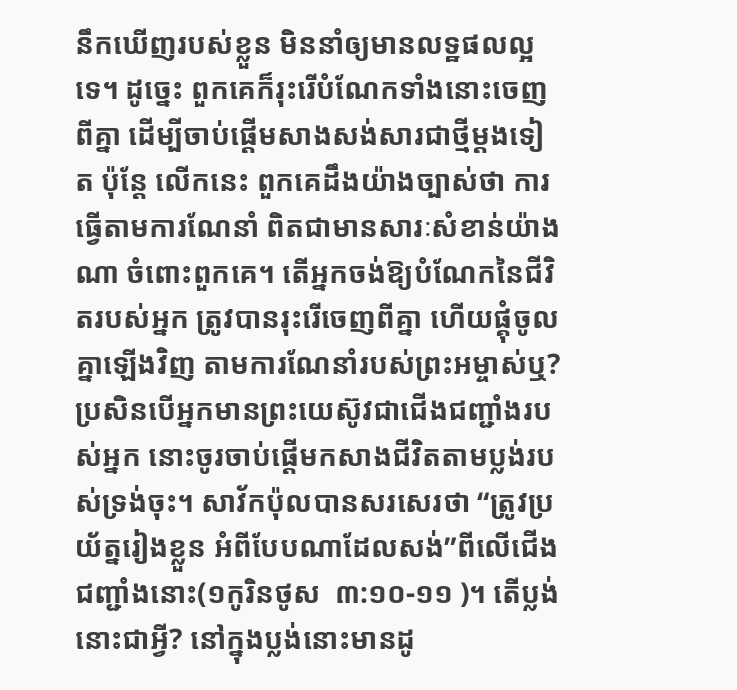នឹកឃើញរបស់ខ្លួន មិននាំឲ្យមានលទ្ឋផលល្អ ទេ។ ដូច្នេះ ពួកគេក៏រុះរើបំណែកទាំងនោះចេញពីគ្នា ដើម្បីចាប់ផ្តើមសាងសង់សារជាថ្មីម្តងទៀត ប៉ុន្តែ លើកនេះ ពួកគេដឹងយ៉ាងច្បាស់ថា ការធ្វើតាមការណែនាំ ពិតជាមានសារៈសំខាន់យ៉ាងណា ចំពោះពួកគេ។ តើអ្នកចង់ឱ្យបំណែកនៃជីវិតរបស់អ្នក ត្រូវបានរុះរើចេញពីគ្នា ហើយផ្គុំចូលគ្នាឡើងវិញ តាមការណែនាំរបស់ព្រះអម្ចាស់ឬ? ប្រសិនបើអ្នកមានព្រះយេស៊ូវជាជើងជញ្ជាំងរបស់អ្នក នោះចូរចាប់ផ្តើមកសាងជីវិតតាមប្លង់របស់ទ្រង់ចុះ។ សាវ័កប៉ុលបានសរសេរថា “ត្រូវប្រយ័ត្នរៀងខ្លួន អំពីបែបណាដែលសង់”ពីលើជើងជញ្ជាំងនោះ(១កូរិនថូស  ៣:១០-១១ )។ តើប្លង់នោះជាអ្វី? នៅក្នុងប្លង់នោះមានដូ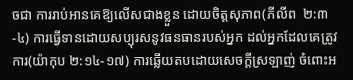ចជា ការរាប់អានគេឱ្យលើសជាងខ្លួន ដោយចិត្តសុភាព(ភីលីព  ២:៣-៤) ការធ្វើទានដោយសប្បុរសនូវធនធានរបស់អ្នក ដល់អ្នកដែលគេត្រូវការ(យ៉ាកុប ២:១៤-១៧) ការឆ្លើយតបដោយសេចក្តីស្រឡាញ់ ចំពោះអ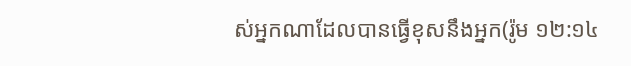ស់អ្នកណាដែលបានធ្វើខុសនឹងអ្នក(រ៉ូម ១២:១៤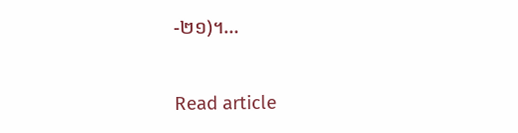-២១)។…

Read article